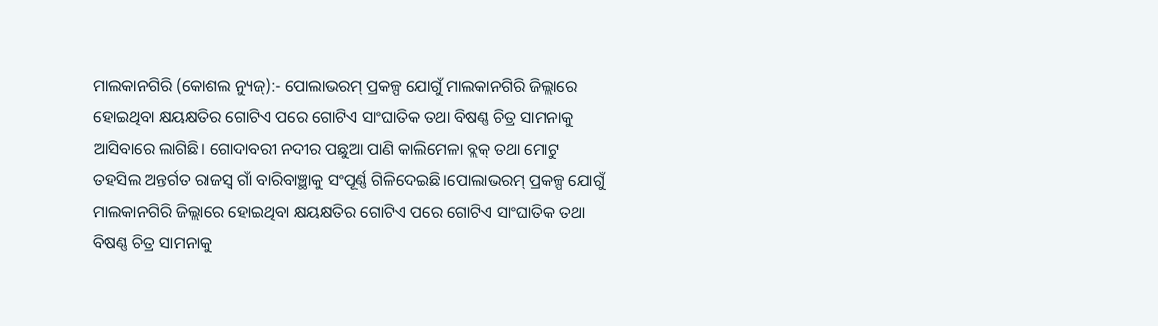ମାଲକାନଗିରି (କୋଶଲ ନ୍ୟୁଜ୍):- ପୋଲାଭରମ୍ ପ୍ରକଳ୍ପ ଯୋଗୁଁ ମାଲକାନଗିରି ଜିଲ୍ଲାରେ ହୋଇଥିବା କ୍ଷୟକ୍ଷତିର ଗୋଟିଏ ପରେ ଗୋଟିଏ ସାଂଘାତିକ ତଥା ବିଷଣ୍ଣ ଚିତ୍ର ସାମନାକୁ ଆସିବାରେ ଲାଗିଛି। ଗୋଦାବରୀ ନଦୀର ପଛୁଆ ପାଣି କାଲିମେଳା ବ୍ଲକ୍ ତଥା ମୋଟୁ ତହସିଲ ଅନ୍ତର୍ଗତ ରାଜସ୍ବ ଗାଁ ବାରିବାଞ୍ଛାକୁ ସଂପୂର୍ଣ୍ଣ ଗିଳିଦେଇଛି।ପୋଲାଭରମ୍ ପ୍ରକଳ୍ପ ଯୋଗୁଁ ମାଲକାନଗିରି ଜିଲ୍ଲାରେ ହୋଇଥିବା କ୍ଷୟକ୍ଷତିର ଗୋଟିଏ ପରେ ଗୋଟିଏ ସାଂଘାତିକ ତଥା ବିଷଣ୍ଣ ଚିତ୍ର ସାମନାକୁ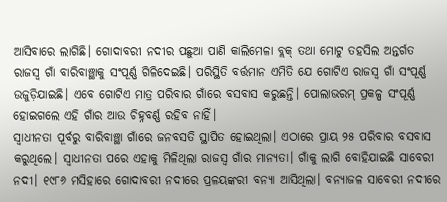ଆସିବାରେ ଲାଗିଛି। ଗୋଦାବରୀ ନଦୀର ପଛୁଆ ପାଣି କାଲିମେଳା ବ୍ଲକ୍ ତଥା ମୋଟୁ ତହସିଲ ଅନ୍ତର୍ଗତ ରାଜସ୍ବ ଗାଁ ବାରିବାଞ୍ଛାକୁ ସଂପୂର୍ଣ୍ଣ ଗିଳିଦେଇଛି। ପରିସ୍ଥିତି ବର୍ତ୍ତମାନ ଏମିତି ଯେ ଗୋଟିଏ ରାଜସ୍ବ ଗାଁ ସଂପୂର୍ଣ୍ଣ ଉଜୁଡ଼ିଯାଇଛି। ଏବେ ଗୋଟିଏ ମାତ୍ର ପରିବାର ଗାଁରେ ବସବାସ କରୁଛନ୍ତି। ପୋଲାଭରମ୍ ପ୍ରକଳ୍ପ ସଂପୂର୍ଣ୍ଣ ହୋଇଗଲେ ଏହି ଗାଁର ଆଉ ଚିହ୍ନବର୍ଣ୍ଣ ରହିବ ନାହିଁ।
ସ୍ବାଧୀନତା ପୂର୍ବରୁ ବାରିବାଞ୍ଛା ଗାଁରେ ଜନବସତି ସ୍ଥାପିତ ହୋଇଥିଲା। ଏଠାରେ ପ୍ରାୟ ୨୫ ପରିବାର ବସବାସ କରୁଥିଲେ। ସ୍ବାଧୀନତା ପରେ ଏହାକୁ ମିଳିଥିଲା ରାଜସ୍ବ ଗାଁର ମାନ୍ୟତା। ଗାଁକୁ ଲାଗି ବୋହିଯାଇଛି ସାବେରୀ ନଦୀ। ୧୯୮୬ ମସିହାରେ ଗୋଦାବରୀ ନଦୀରେ ପ୍ରଳୟଙ୍କରୀ ବନ୍ୟା ଆସିଥିଲା। ବନ୍ୟାଜଳ ସାବେରୀ ନଦୀରେ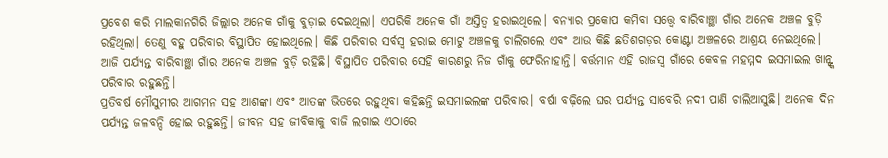ପ୍ରବେଶ କରି ମାଲକାନଗିରି ଜିଲ୍ଲାର ଅନେକ ଗାଁକୁ ବୁଡ଼ାଇ ଦେଇଥିଲା। ଏପରିକି ଅନେକ ଗାଁ ଅସ୍ତିତ୍ବ ହରାଇଥିଲେ। ବନ୍ୟାର ପ୍ରକୋପ କମିବା ସତ୍ତ୍ବେ ବାରିବାଞ୍ଛା ଗାଁର ଅନେକ ଅଞ୍ଚଳ ବୁଡ଼ି ରହିଥିଲା। ତେଣୁ ବହୁ ପରିବାର ବିସ୍ଥାପିତ ହୋଇଥିଲେ। କିଛି ପରିବାର ସର୍ବସ୍ବ ହରାଇ ମୋଟୁ ଅଞ୍ଚଳକୁ ଚାଲିଗଲେ ଏବଂ ଆଉ କିଛି ଛତିଶଗଡ଼ର କୋଣ୍ଟା ଅଞ୍ଚଳରେ ଆଶ୍ରୟ ନେଇଥିଲେ। ଆଜି ପର୍ଯ୍ୟନ୍ତ ବାରିବାଞ୍ଛା ଗାଁର ଅନେକ ଅଞ୍ଚଳ ବୁଡ଼ି ରହିଛି। ବିସ୍ଥାପିତ ପରିବାର ସେହି କାରଣରୁ ନିଜ ଗାଁକୁ ଫେରିନାହାନ୍ତି। ବର୍ତ୍ତମାନ ଏହି ରାଜସ୍ବ ଗାଁରେ କେବଳ ମହମ୍ମଦ ଇସମାଇଲ ଖାନ୍ଙ୍କ ପରିବାର ରହୁଛନ୍ତି।
ପ୍ରତିବର୍ଷ ମୌସୁମୀର ଆଗମନ ସହ ଆଶଙ୍କା ଏବଂ ଆତଙ୍କ ଭିତରେ ରହୁଥିବା କହିଛନ୍ତି ଇସମାଇଲଙ୍କ ପରିବାର। ବର୍ଷା ବଢ଼ିଲେ ଘର ପର୍ଯ୍ୟନ୍ତ ସାବେରି ନଦୀ ପାଣି ଚାଲିଆସୁଛି। ଅନେକ ଦିନ ପର୍ଯ୍ୟନ୍ତ ଜଳବନ୍ଦି ହୋଇ ରହୁଛନ୍ତି। ଜୀବନ ସହ ଜୀବିକାକୁ ବାଜି ଲଗାଇ ଏଠାରେ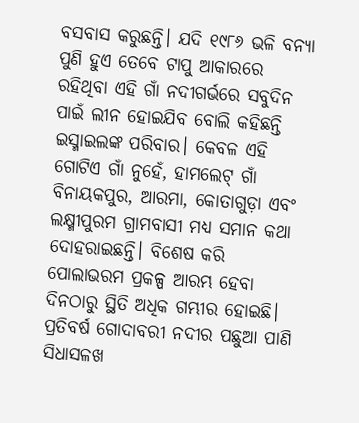ବସବାସ କରୁଛନ୍ତି। ଯଦି ୧୯୮୬ ଭଳି ବନ୍ୟା ପୁଣି ହୁଏ ତେବେ ଟାପୁ ଆକାରରେ ରହିଥିବା ଏହି ଗାଁ ନଦୀଗର୍ଭରେ ସବୁଦିନ ପାଇଁ ଲୀନ ହୋଇଯିବ ବୋଲି କହିଛନ୍ତି ଇସ୍ମାଇଲଙ୍କ ପରିବାର। କେବଳ ଏହି ଗୋଟିଏ ଗାଁ ନୁହେଁ, ହାମଲେଟ୍ ଗାଁ ବିନାୟକପୁର, ଆରମା, କୋତାଗୁଡ଼ା ଏବଂ ଲକ୍ଷ୍ମୀପୁରମ ଗ୍ରାମବାସୀ ମଧ୍ୟ ସମାନ କଥା ଦୋହରାଇଛନ୍ତି। ବିଶେଷ କରି ପୋଲାଭରମ ପ୍ରକଳ୍ପ ଆରମ୍ଭ ହେବା ଦିନଠାରୁ ସ୍ଥିତି ଅଧିକ ଗମ୍ଭୀର ହୋଇଛି। ପ୍ରତିବର୍ଷ ଗୋଦାବରୀ ନଦୀର ପଛୁଆ ପାଣି ସିଧାସଳଖ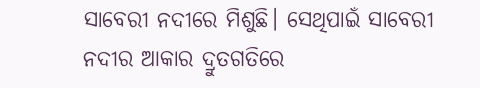ସାବେରୀ ନଦୀରେ ମିଶୁଛି। ସେଥିପାଇଁ ସାବେରୀ ନଦୀର ଆକାର ଦ୍ରୁତଗତିରେ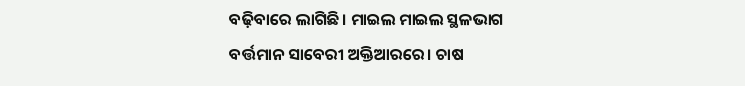ବଢ଼ିବାରେ ଲାଗିଛି। ମାଇଲ ମାଇଲ ସ୍ଥଳଭାଗ ବର୍ତ୍ତମାନ ସାବେରୀ ଅକ୍ତିଆରରେ। ଚାଷ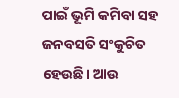ପାଇଁ ଭୂମି କମିବା ସହ ଜନବସତି ସଂକୁଚିତ ହେଉଛି। ଆଉ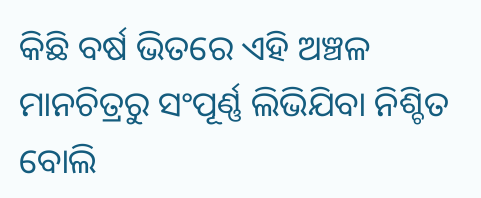କିଛି ବର୍ଷ ଭିତରେ ଏହି ଅଞ୍ଚଳ ମାନଚିତ୍ରରୁ ସଂପୂର୍ଣ୍ଣ ଲିଭିଯିବା ନିଶ୍ଚିତ ବୋଲି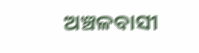ଅଞ୍ଚଳବାସୀ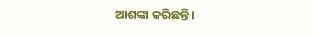ଆଶଙ୍କା କରିଛନ୍ତି।